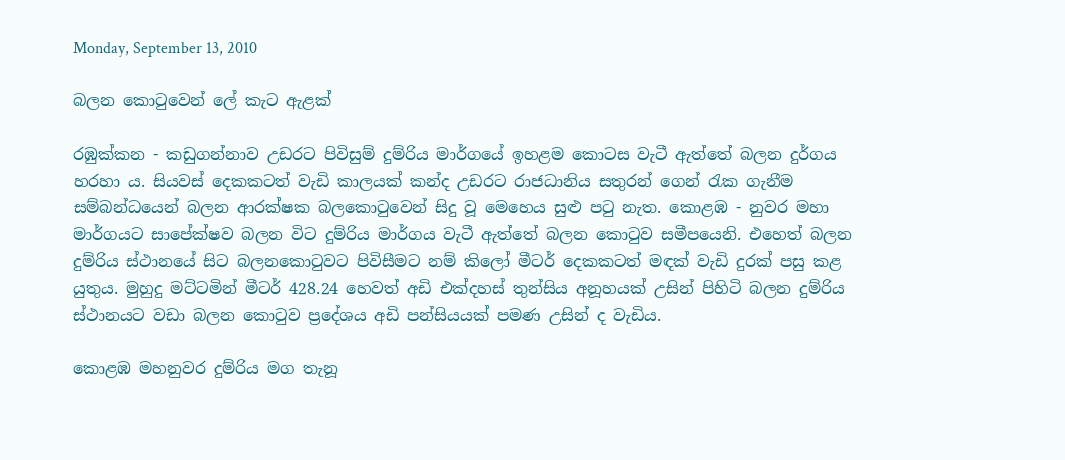Monday, September 13, 2010

බලන කොටුවෙන් ලේ කැට ඇළක්

රඹුක්කන - කඩුගන්නාව උඩරට පිවිසුම් දුම්රිය මාර්ගයේ ඉහළම කොටස වැටී ඇත්තේ බලන දුර්ගය හරහා ය. සියවස් දෙකකටත් වැඩි කාලයක් කන්ද උඩරට රාජධානිය සතුරන් ගෙන් රැක ගැනීම සම්බන්ධයෙන් බලන ආරක්ෂක බලකොටුවෙන් සිදු වූ මෙහෙය සුළු පටු නැත. කොළඹ - නුවර මහා මාර්ගයට සාපේක්ෂව බලන විට දුම්රිය මාර්ගය වැටී ඇත්තේ බලන කොටුව සමීපයෙනි. එහෙත් බලන දුම්රිය ස්ථානයේ සිට බලනකොටුවට පිවිසීමට නම් කිලෝ මීටර් දෙකකටත් මඳක් වැඩි දුරක් පසු කළ යුතුය. මුහුදු මට්ටමින් මීටර් 428.24 හෙවත් අඩි එක්දහස් තුන්සිය අනූහයක් උසින් පිහිටි බලන දුම්රිය ස්ථානයට වඩා බලන කොටුව ප්‍රදේශය අඩි පන්සියයක් පමණ උසින් ද වැඩිය.

කොළඹ මහනුවර දුම්රිය මග තැනූ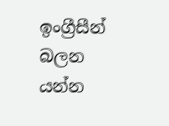ඉංග්‍රීසීන් බලන යන්න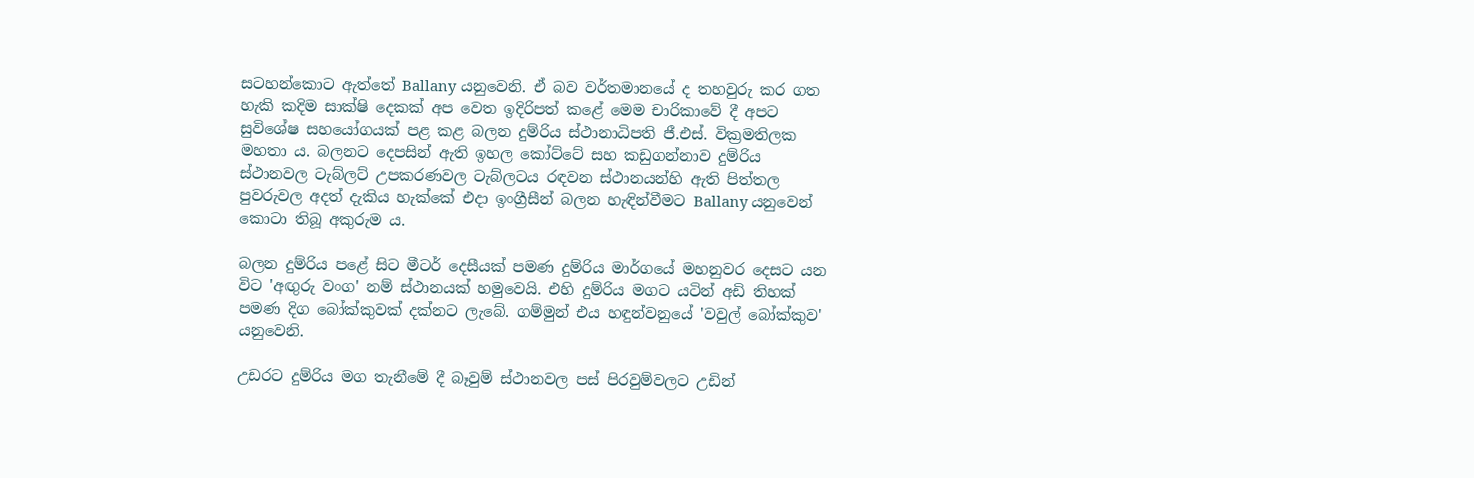සටහන්කොට ඇත්තේ Ballany යනුවෙනි. ඒ බව වර්තමානයේ ද තහවුරු කර ගත හැකි කදිම සාක්ෂි දෙකක් අප වෙත ඉදිරිපත් කළේ මෙම චාරිකාවේ දී අපට සුවිශේෂ සහයෝගයක් පළ කළ බලන දුම්රිය ස්ථානාධිපති ජී.එස්. වික්‍රමතිලක මහතා ය. බලනට දෙපසින් ඇති ඉහල කෝට්ටේ සහ කඩුගන්නාව දුම්රිය ස්ථානවල ටැබ්ලට් උපකරණවල ටැබ්ලටය රඳවන ස්ථානයන්හි ඇති පිත්තල පුවරුවල අදත් දැකිය හැක්කේ එදා ඉංග්‍රීසීන් බලන හැඳින්වීමට Ballany යනුවෙන් කොටා තිබූ අකුරුම ය.

බලන දුම්රිය පළේ සිට මීටර් දෙසීයක් පමණ දුම්රිය මාර්ගයේ මහනුවර දෙසට යන විට 'අඟුරු වංග' නම් ස්ථානයක් හමුවෙයි. එහි දුම්රිය මගට යටින් අඩි තිහක් පමණ දිග බෝක්කුවක් දක්නට ලැබේ. ගම්මුන් එය හඳුන්වනුයේ 'වවුල් බෝක්කුව' යනුවෙනි.

උඩරට දුම්රිය මග තැනීමේ දී බෑවුම් ස්ථානවල පස් පිරවුම්වලට උඩින්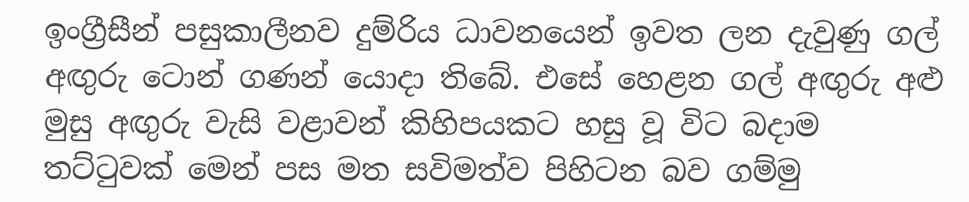ඉංග්‍රීසීන් පසුකාලීනව දුම්රිය ධාවනයෙන් ඉවත ලන දැවුණු ගල් අඟුරු ටොන් ගණන් යොදා තිබේ. එසේ හෙළන ගල් අඟුරු අළු මුසු අඟුරු වැසි වළාවන් කිහිපයකට හසු වූ විට බදාම තට්ටුවක් මෙන් පස මත සවිමත්ව පිහිටන බව ගම්මු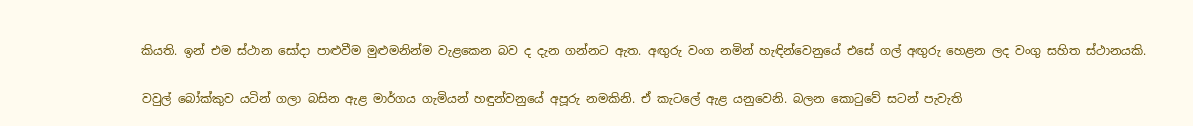කියති. ඉන් එම ස්ථාන සෝදා පාළුවීම මුළුමනින්ම වැළකෙන බව ද දැන ගන්නට ඇත. අඟුරු වංග නමින් හැඳින්වෙනුයේ එසේ ගල් අඟුරු හෙළන ලද වංගු සහිත ස්ථානයකි.

වවුල් බෝක්කුව යටින් ගලා බසින ඇළ මාර්ගය ගැමියන් හඳුන්වනුයේ අපූරු නමකිනි. ඒ කැටලේ ඇළ යනුවෙනි. බලන කොටුවේ සටන් පැවැති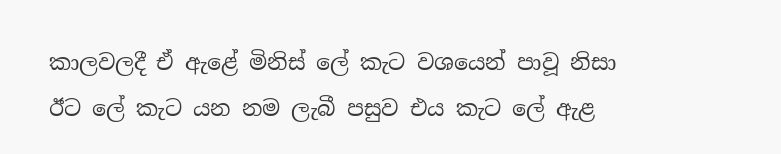කාලවලදී ඒ ඇළේ මිනිස් ලේ කැට වශයෙන් පාවූ නිසා ඊට ලේ කැට යන නම ලැබී පසුව එය කැට ලේ ඇළ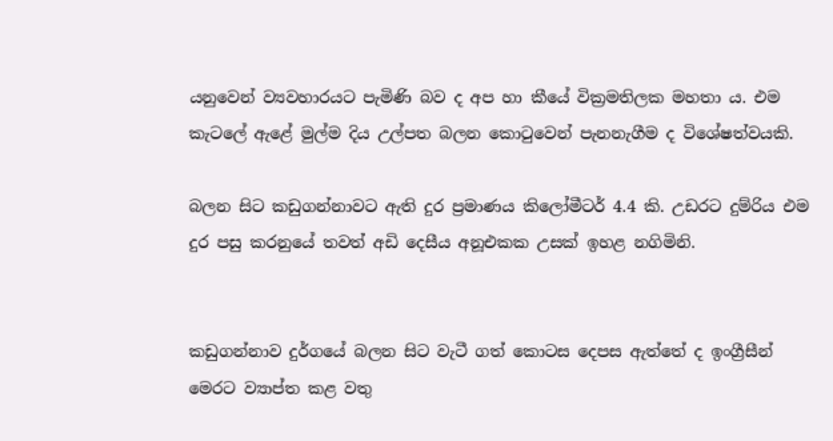යනුවෙන් ව්‍යවහාරයට පැමිණි බව ද අප හා කීයේ වික්‍රමතිලක මහතා ය. එම කැටලේ ඇළේ මුල්ම දිය උල්පත බලන කොටුවෙන් පැනනැගීම ද විශේෂත්වයකි.

බලන සිට කඩුගන්නාවට ඇති දුර ප්‍රමාණය කිලෝමීටර් 4.4 කි. උඩරට දුම්රිය එම දුර පසු කරනුයේ තවත් අඩි දෙසීය අනූඑකක උසක් ඉහළ නගිමිනි.


කඩුගන්නාව දුර්ගයේ බලන සිට වැටී ගත් කොටස දෙපස ඇත්තේ ද ඉංග්‍රීසීන් මෙරට ව්‍යාප්ත කළ වතු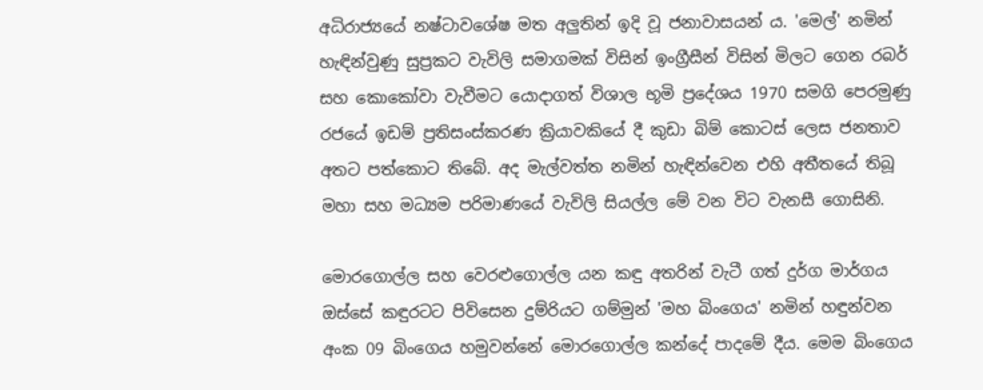අධිරාජ්‍යයේ නෂ්ටාවශේෂ මත අලුතින් ඉදි වූ ජනාවාසයන් ය. 'මෙල්' නමින් හැඳින්වුණු සුප්‍රකට වැවිලි සමාගමක් විසින් ඉංග්‍රීසීන් විසින් මිලට ගෙන රබර් සහ කොකෝවා වැවීමට යොදාගත් විශාල භූමි ප්‍රදේශය 1970 සමගි පෙරමුණු රජයේ ඉඩම් ප්‍රතිසංස්කරණ ක්‍රියාවකියේ දී කුඩා බිම් කොටස් ලෙස ජනතාව අතට පත්කොට තිබේ. අද මැල්වත්ත නමින් හැඳින්වෙන එහි අතීතයේ තිබූ මහා සහ මධ්‍යම පරිමාණයේ වැවිලි සියල්ල මේ වන විට වැනසී ගොසිනි.

මොරගොල්ල සහ වෙරළුගොල්ල යන කඳු අතරින් වැටී ගත් දුර්ග මාර්ගය ඔස්සේ කඳුරටට පිවිසෙන දුම්රියට ගම්මුන් 'මහ බිංගෙය' නමින් හඳුන්වන අංක 09 බිංගෙය හමුවන්නේ මොරගොල්ල කන්දේ පාදමේ දීය. මෙම බිංගෙය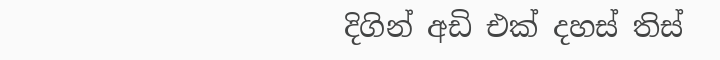දිගින් අඩි එක් දහස් තිස්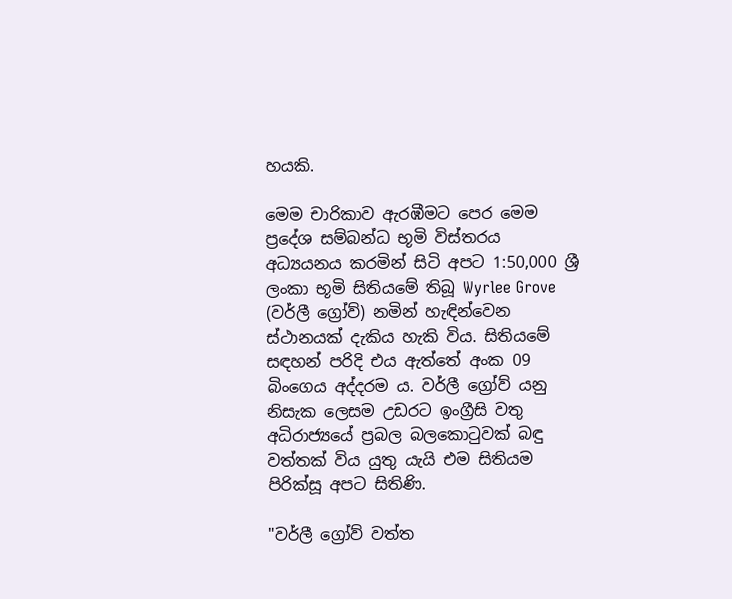හයකි.

මෙම චාරිකාව ඇරඹීමට පෙර මෙම ප්‍රදේශ සම්බන්ධ භූමි විස්තරය අධ්‍යයනය කරමින් සිටි අපට 1:50,000 ශ්‍රී ලංකා භූමි සිතියමේ තිබූ Wyrlee Grove (වර්ලී ග්‍රෝව්) නමින් හැඳින්වෙන ස්ථානයක් දැකිය හැකි විය. සිතියමේ සඳහන් පරිදි එය ඇත්තේ අංක 09 බිංගෙය අද්දරම ය. වර්ලී ග්‍රෝව් යනු නිසැක ලෙසම උඩරට ඉංග්‍රීසි වතු අධිරාජ්‍යයේ ප්‍රබල බලකොටුවක් බඳු වත්තක් විය යුතු යැයි එම සිතියම පිරික්සූ අපට සිතිණි.

"වර්ලී ග්‍රෝව් වත්ත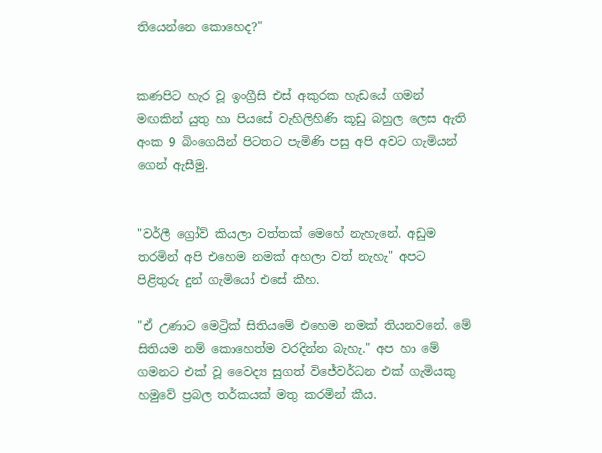තියෙන්නෙ කොහෙද?"


කණපිට හැර වූ ඉංග්‍රීසි එස් අකුරක හැඩයේ ගමන් මඟකින් යුතු හා පියසේ වැහිලිහිණි කූඩු බහුල ලෙස ඇති අංක 9 බිංගෙයින් පිටතට පැමිණි පසු අපි අවට ගැමියන් ගෙන් ඇසීමු.


"වර්ලී ග්‍රෝව් කියලා වත්තක් මෙහේ නැහැනේ. අඩුම තරමින් අපි එහෙම නමක් අහලා වත් නැහැ" අපට පිළිතුරු දුන් ගැමියෝ එසේ කීහ.

"ඒ උණාට මෙට්‍රික් සිතියමේ එහෙම නමක් තියනවනේ. මේ සිතියම නම් කොහෙත්ම වරදින්න බැහැ." අප හා මේ ගමනට එක් වූ වෛද්‍ය සුගත් විජේවර්ධන එක් ගැමියකු හමුවේ ප්‍රබල තර්කයක් මතු කරමින් කීය.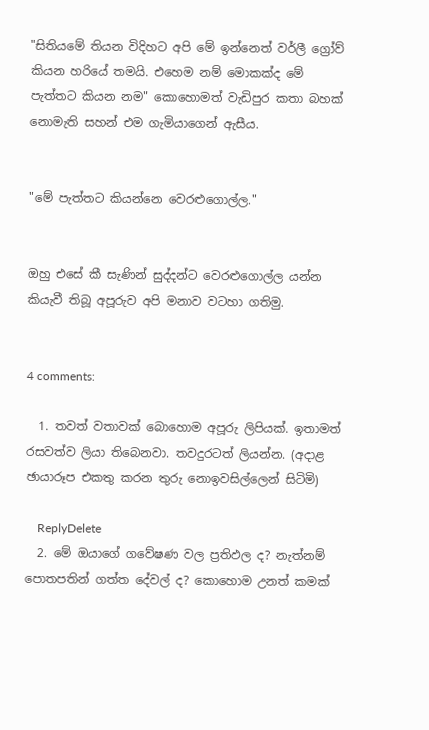"සිතියමේ තියන විදිහට අපි මේ ඉන්නෙත් වර්ලී ග්‍රෝව් කියන හරියේ තමයි. එහෙම නම් මොකක්ද මේ පැත්තට කියන නම" කොහොමත් වැඩිපුර කතා බහක් නොමැති සහන් එම ගැමියාගෙන් ඇසීය.


"මේ පැත්තට කියන්නෙ වෙරළුගොල්ල."


ඔහු එසේ කී සැණින් සුද්දන්ට වෙරළුගොල්ල යන්න කියැවී තිබූ අපූරුව අපි මනාව වටහා ගතිමු.


4 comments:

  1. තවත් වතාවක් බොහොම අපූරු ලිපියක්. ඉතාමත් රසවත්ව ලියා තිබෙනවා. තවදුරටත් ලියන්න. (අදාළ ඡායාරූප එකතු කරන තුරු නොඉවසිල්ලෙන් සිටිමි)

    ReplyDelete
  2. මේ ඔයාගේ ගවේෂණ වල ප්‍රතිඵල ද? නැත්නම් පොතපතින් ගත්ත දේවල් ද? කොහොම උනත් කමක්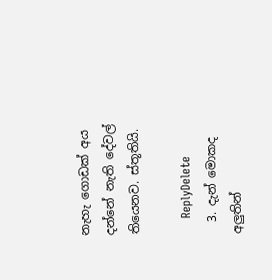නැහැ ගොඩක් අය දන්නේ නැති දේවල් තියෙනව. ස්තූතියි.

    ReplyDelete
  3. දැන් මොකද අලුතින්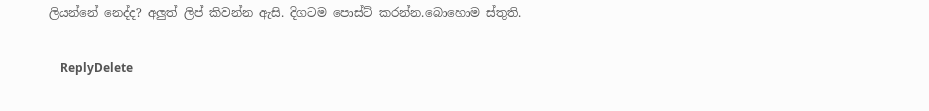ලියන්නේ නෙද්ද? අලුත් ලිප් කිවන්න ඇසි. දිගටම පොස්ට් කරන්න.බොහොම ස්තුති.

    ReplyDelete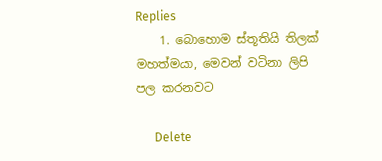Replies
    1. බොහොම ස්තූතියි තිලක් මහත්මයා, මෙවන් වටිනා ලිපි පල කරනවට

      Delete